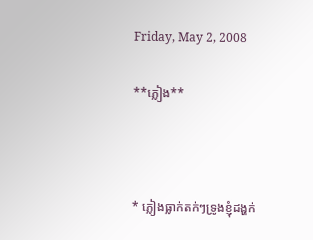Friday, May 2, 2008

**ភ្លៀង**



* ភ្លៀងធ្លាក់តក់ៗទ្រូងខ្ញុំដង្ហក់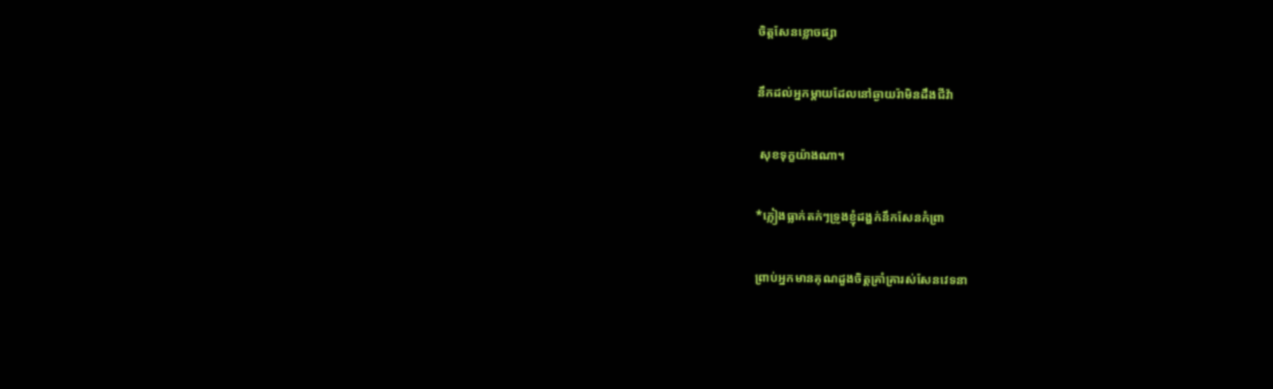ចិត្តសែនខ្លោចផ្សា

នឹកដល់អ្នកម្តាយដែលនៅឆ្ងាយរ៉ាមិនដឹងជីវ៉ា

 សុខទុក្ខយ៉ាងណា។

*ភ្លៀងធ្លាក់តក់ៗទ្រូងខ្ញុំដង្ហក់នឹកសែនកំព្រា

ព្រាប់អ្នកមានគុណដួងចិត្តគ្រាំគ្រារស់សែនវេទនា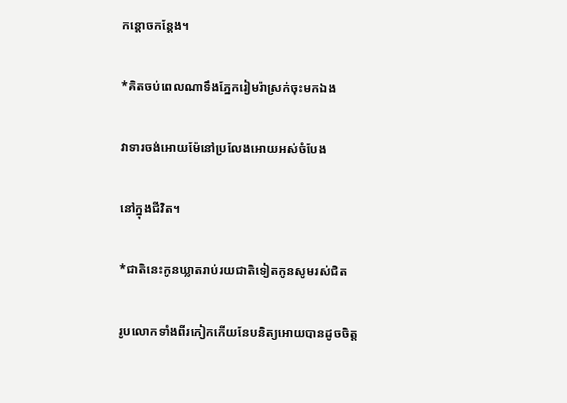កន្តោចកន្តែង។

*គិតចប់ពេលណាទឹងភ្នែករៀមរ៉ាស្រក់ចុះមកឯង

វាទារចង់អោយម៉ែនៅប្រលែងអោយអស់ចំបែង

នៅក្នុងជីវិត។

*ជាតិនេះកូនឃ្លាតរាប់រយជាតិទៀតកូនសូមរស់ជិត

រូបលោកទាំងពីរកៀកកើយនែបនិត្យអោយបានដូចចិត្ត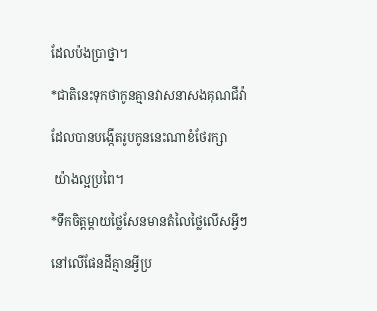ដែលប៉ងប្រាថ្នា។

*ជាតិនេះទុកថាកូនគ្មានវាសនាសងគុណជីវ៉ា

ដែលបានបង្កើតរូបកូននេះណាខំថែរក្សា

 យ៉ាងល្អប្រពៃ។

*ទឹកចិត្តម្តាយថ្លៃសែនមានតំលៃថ្លៃលើសអ្វីៗ

នៅលើផែនដីគ្មានអ្វីប្រ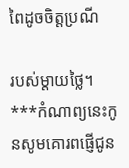ពៃដូចចិត្តប្រណី

របស់ម្តាយថ្លៃ។
***កំណាព្យនេះកូនសូមគោរពផ្ញើជូន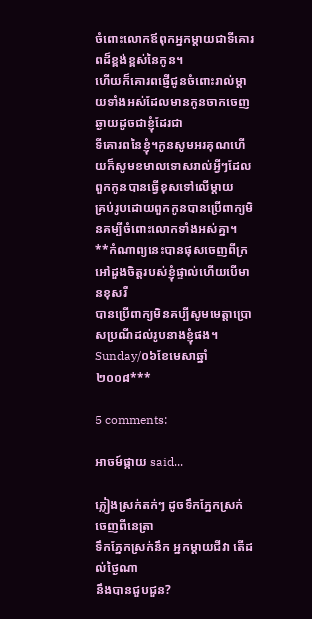ចំពោះលោកឪពុកអ្នកម្តាយជាទីគោរពដ៏ខ្ពង់ខ្ពស់នៃកូន។
ហើយក៏គោរពផ្ញើជូនចំពោះរាល់ម្តាយទាំងអស់ដែលមានកូនចាកចេញឆ្ងាយដូចជាខ្ញុំដែរជា
ទីគោរពនៃខ្ញុំ។កូនសូមអរគុណហើយក៏សូមខមាលទោសរាល់អ្វីៗដែលពួកកូនបានធ្វើខុសទៅលើម្តាយ
គ្រប់រូបដោយពួកកូនបានប្រើពាក្យមិនគម្បីចំពោះលោកទាំងអស់គ្នា។
**កំណាព្យនេះបានផុសចេញពីក្រអៅដួងចិត្តរបស់ខ្ញុំផ្ទាល់ហើយបើមានខុសរឺ
បានប្រើពាក្យមិនគប្បីសូមមេត្តាប្រោសប្រណីដល់រូបនាងខ្ញុំផង។
Sunday/០៦ខែមេសាឆ្នាំ២០០៨***

5 comments:

អាចម៍ផ្កាយ said...

ភ្លៀងស្រក់តក់ៗ ដូចទឹកភ្នែកស្រក់ ចេញពីនេត្រា
ទឹកភ្នែកស្រក់នឹក អ្នកម្តាយជីវា តើដល់ថ្ងៃណា
នឹងបានជួបជួន?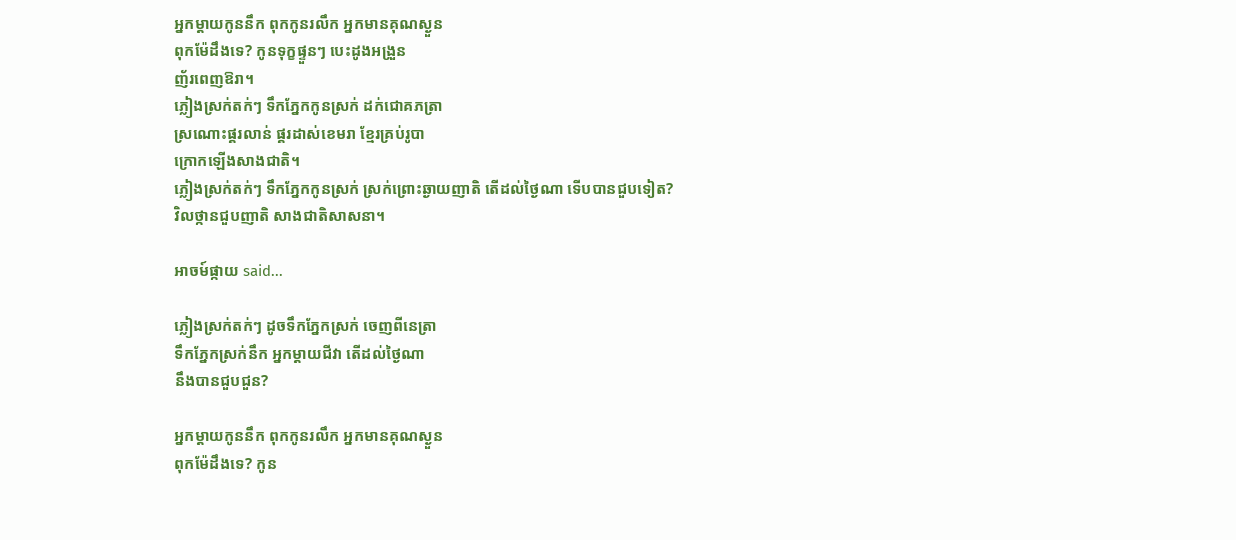អ្នកម្តាយកូននឹក ពុកកូនរលឹក អ្នកមានគុណស្ងួន
ពុកម៉ែដឹងទេ? កូនទុក្ខផ្ទួនៗ បេះដូងអង្រួន
ញ័រពេញឱរា។
ភ្លៀងស្រក់តក់ៗ ទឹកភ្នែកកូនស្រក់ ដក់ជោគភត្រា
ស្រណោះផ្គរលាន់ ផ្គរដាស់ខេមរា ខ្មែរគ្រប់រូបា
ក្រោកឡើងសាងជាតិ។
ភ្លៀងស្រក់តក់ៗ ទឹកភ្នែកកូនស្រក់ ស្រក់ព្រោះឆ្ងាយញាតិ តើដល់ថ្ងៃណា ទើបបានជួបទៀត?
វិលថ្កានជួបញាតិ សាងជាតិសាសនា។

អាចម៍ផ្កាយ said...

ភ្លៀងស្រក់តក់ៗ ដូចទឹកភ្នែកស្រក់ ចេញពីនេត្រា
ទឹកភ្នែកស្រក់នឹក អ្នកម្តាយជីវា តើដល់ថ្ងៃណា
នឹងបានជួបជួន?

អ្នកម្តាយកូននឹក ពុកកូនរលឹក អ្នកមានគុណស្ងួន
ពុកម៉ែដឹងទេ? កូន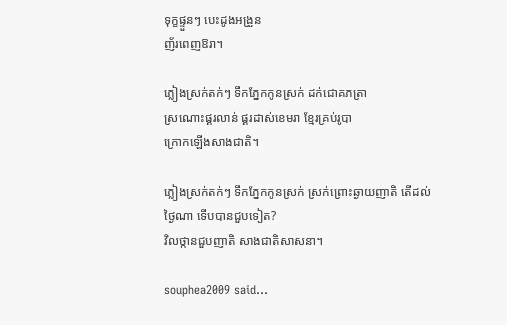ទុក្ខផ្ទួនៗ បេះដូងអង្រួន
ញ័រពេញឱរា។

ភ្លៀងស្រក់តក់ៗ ទឹកភ្នែកកូនស្រក់ ដក់ជោគភត្រា
ស្រណោះផ្គរលាន់ ផ្គរដាស់ខេមរា ខ្មែរគ្រប់រូបា
ក្រោកឡើងសាងជាតិ។

ភ្លៀងស្រក់តក់ៗ ទឹកភ្នែកកូនស្រក់ ស្រក់ព្រោះឆ្ងាយញាតិ តើដល់ថ្ងៃណា ទើបបានជួបទៀត?
វិលថ្កានជួបញាតិ សាងជាតិសាសនា។

souphea2009 said...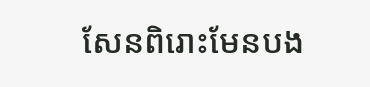សែនពិរោះមែនបង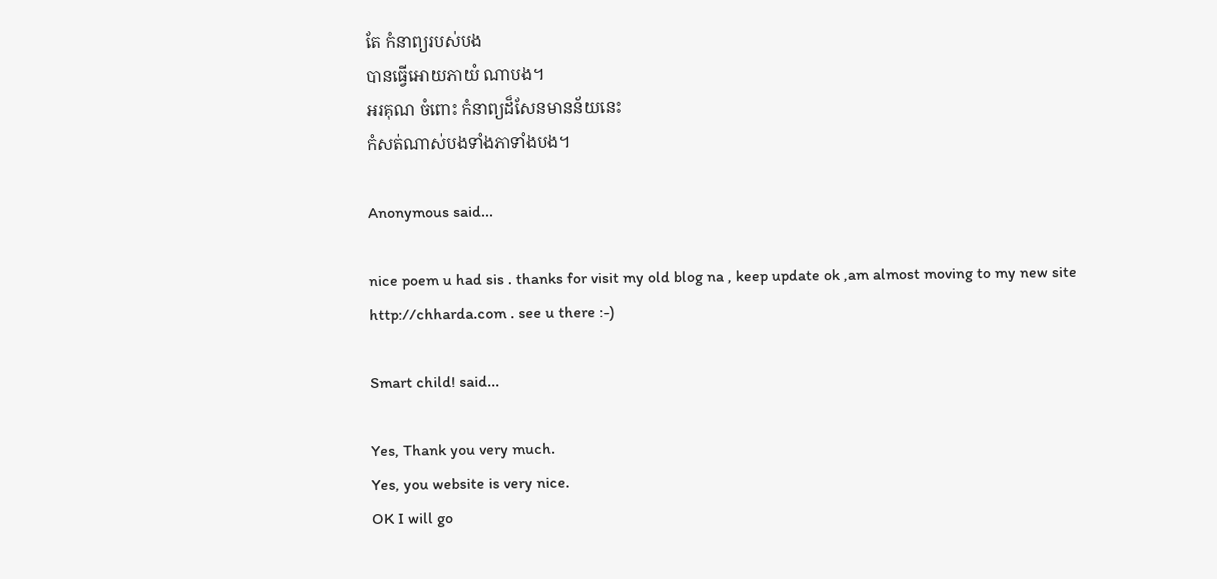តែ កំនាព្យរបស់បង
បានធ្វើអោយភាយំ ណាបង។
អរគុណ ចំពោះ កំនាព្យដ៏សែនមានន័យនេះ
កំសត់ណាស់បងទាំងភាទាំងបង។

Anonymous said...

nice poem u had sis . thanks for visit my old blog na , keep update ok ,am almost moving to my new site http://chharda.com . see u there :-)

Smart child! said...

Yes, Thank you very much.
Yes, you website is very nice.
OK I will go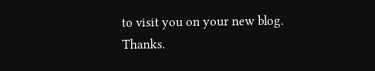to visit you on your new blog.
Thanks.